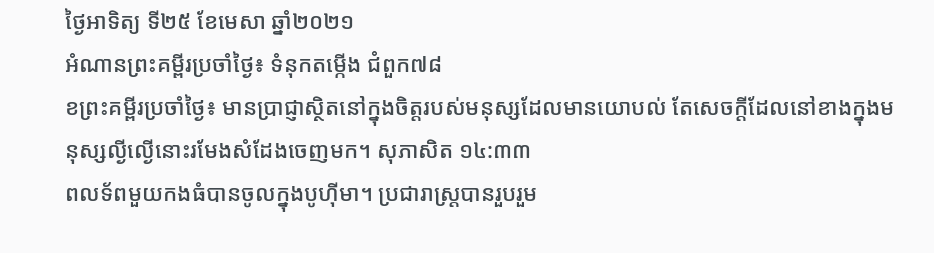ថ្ងៃអាទិត្យ ទី២៥ ខែមេសា ឆ្នាំ២០២១
អំណានព្រះគម្ពីរប្រចាំថ្ងៃ៖ ទំនុកតម្កើង ជំពួក៧៨
ខព្រះគម្ពីរប្រចាំថ្ងៃ៖ មានប្រាជ្ញាស្ថិតនៅក្នុងចិត្តរបស់មនុស្សដែលមានយោបល់ តែសេចក្តីដែលនៅខាងក្នុងមនុស្សល្ងីល្ងើនោះរមែងសំដែងចេញមក។ សុភាសិត ១៤:៣៣
ពលទ័ពមួយកងធំបានចូលក្នុងបូហ៊ីមា។ ប្រជារាស្ត្របានរួបរួម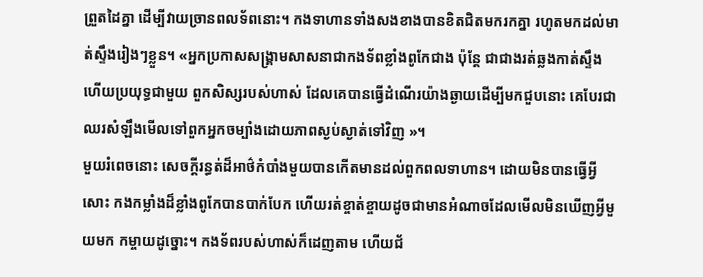ព្រួតដៃគ្នា ដើម្បីវាយច្រានពលទ័ពនោះ។ កងទាហានទាំងសងខាងបានខិតជិតមករកគ្នា រហូតមកដល់មាត់ស្ទឹងរៀងៗខ្លួន។ «អ្នកប្រកាសសង្គ្រាមសាសនាជាកងទ័ពខ្លាំងពូកែជាង ប៉ុន្តែ ជាជាងរត់ឆ្លងកាត់ស្ទឹង ហើយប្រយុទ្ធជាមួយ ពួកសិស្សរបស់ហាស់ ដែលគេបានធ្វើដំណើរយ៉ាងឆ្ងាយដើម្បីមកជួបនោះ គេបែរជាឈរសំឡឹងមើលទៅពួកអ្នកចម្បាំងដោយភាពស្ងប់ស្ងាត់ទៅវិញ »។
មួយរំពេចនោះ សេចក្តីរន្ធត់ដ៏អាថ៌កំបាំងមួយបានកើតមានដល់ពួកពលទាហាន។ ដោយមិនបានធ្វើអ្វីសោះ កងកម្លាំងដ៏ខ្លាំងពូកែបានបាក់បែក ហើយរត់ខ្ចាត់ខ្ចាយដូចជាមានអំណាចដែលមើលមិនឃើញអ្វីមួយមក កម្ចាយដូច្នោះ។ កងទ័ពរបស់ហាស់ក៏ដេញតាម ហើយជ័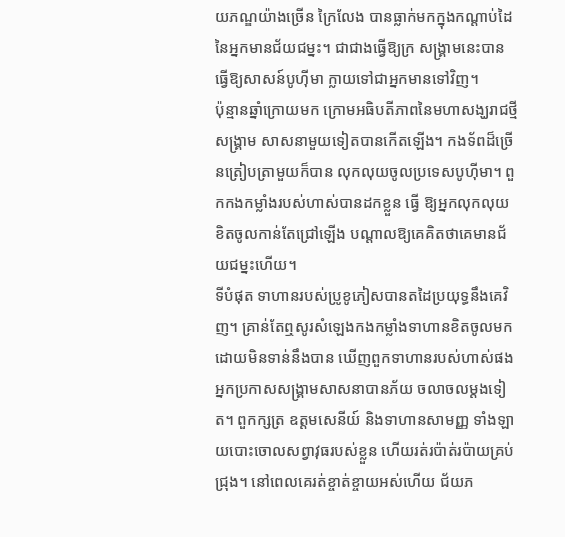យភណ្ឌយ៉ាងច្រើន ក្រៃលែង បានធ្លាក់មកក្នុងកណ្តាប់ដៃនៃអ្នកមានជ័យជម្នះ។ ជាជាងធ្វើឱ្យក្រ សង្គ្រាមនេះបានធ្វើឱ្យសាសន៍បូហ៊ីមា ក្លាយទៅជាអ្នកមានទៅវិញ។
ប៉ុន្មានឆ្នាំក្រោយមក ក្រោមអធិបតីភាពនៃមហាសង្ឃរាជថ្មី សង្គ្រាម សាសនាមួយទៀតបានកើតឡើង។ កងទ័ពដ៏ច្រើនត្រៀបត្រាមួយក៏បាន លុកលុយចូលប្រទេសបូហ៊ីមា។ ពួកកងកម្លាំងរបស់ហាស់បានដកខ្លួន ធ្វើ ឱ្យអ្នកលុកលុយខិតចូលកាន់តែជ្រៅឡើង បណ្តាលឱ្យគេគិតថាគេមានជ័យជម្នះហើយ។
ទីបំផុត ទាហានរបស់ប្រូខូភៀសបានតដៃប្រយុទ្ធនឹងគេវិញ។ គ្រាន់តែឮសូរសំឡេងកងកម្លាំងទាហានខិតចូលមក ដោយមិនទាន់នឹងបាន ឃើញពួកទាហានរបស់ហាស់ផង អ្នកប្រកាសសង្គ្រាមសាសនាបានភ័យ ចលាចលម្តងទៀត។ ពួកក្សត្រ ឧត្តមសេនីយ៍ និងទាហានសាមញ្ញ ទាំងឡាយបោះចោលសព្វាវុធរបស់ខ្លួន ហើយរត់រប៉ាត់រប៉ាយគ្រប់ជ្រុង។ នៅពេលគេរត់ខ្ចាត់ខ្ចាយអស់ហើយ ជ័យភ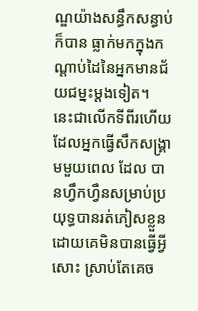ណ្ឌយ៉ាងសន្ធឹកសន្ធាប់ ក៏បាន ធ្លាក់មកក្នុងកណ្តាប់ដៃនៃអ្នកមានជ័យជម្នះម្តងទៀត។
នេះជាលើកទីពីរហើយ ដែលអ្នកធ្វើសឹកសង្គ្រាមមួយពេល ដែល បានហ្វឹកហ្វឺនសម្រាប់ប្រយុទ្ធបានរត់ភៀសខ្លួនដោយគេមិនបានធ្វើអ្វីសោះ ស្រាប់តែគេច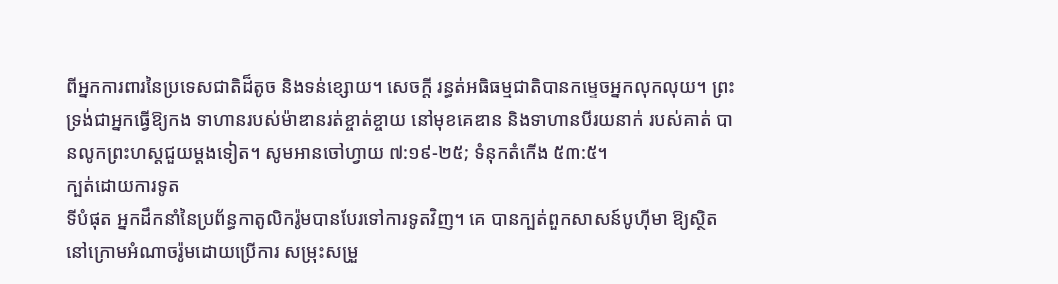ពីអ្នកការពារនៃប្រទេសជាតិដ៏តូច និងទន់ខ្សោយ។ សេចក្តី រន្ធត់អធិធម្មជាតិបានកម្ទេចអ្នកលុកលុយ។ ព្រះទ្រង់ជាអ្នកធ្វើឱ្យកង ទាហានរបស់ម៉ាឌានរត់ខ្ចាត់ខ្ចាយ នៅមុខគេឌាន និងទាហានបីរយនាក់ របស់គាត់ បានលូកព្រះហស្តជួយម្តងទៀត។ សូមអានចៅហ្វាយ ៧:១៩-២៥; ទំនុកតំកើង ៥៣:៥។
ក្បត់ដោយការទូត
ទីបំផុត អ្នកដឹកនាំនៃប្រព័ន្ធកាតូលិករ៉ូមបានបែរទៅការទូតវិញ។ គេ បានក្បត់ពួកសាសន៍បូហ៊ីមា ឱ្យស្ថិតនៅក្រោមអំណាចរ៉ូមដោយប្រើការ សម្រុះសម្រួ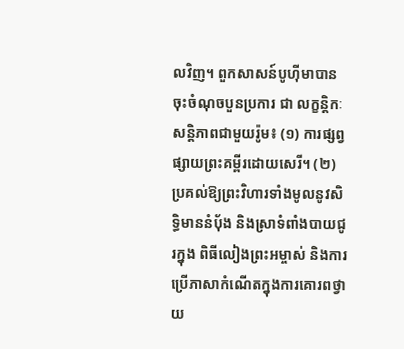លវិញ។ ពួកសាសន៍បូហ៊ីមាបានចុះចំណុចបួនប្រការ ជា លក្ខន្តិកៈសន្តិភាពជាមួយរ៉ូម៖ (១) ការផ្សព្វផ្សាយព្រះគម្ពីរដោយសេរី។ (២) ប្រគល់ឱ្យព្រះវិហារទាំងមូលនូវសិទ្ធិមាននំបុ័ង និងស្រាទំពាំងបាយជូរក្នុង ពិធីលៀងព្រះអម្ចាស់ និងការប្រើភាសាកំណើតក្នុងការគោរពថ្វាយ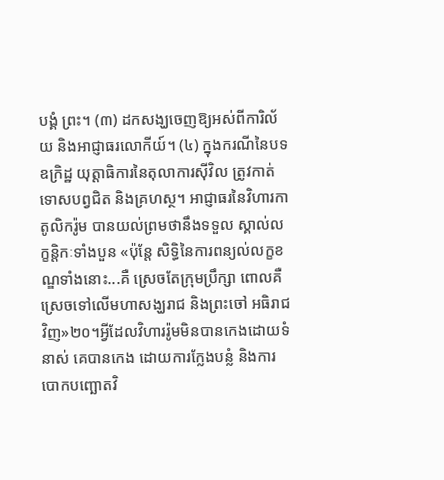បង្គំ ព្រះ។ (៣) ដកសង្ឃចេញឱ្យអស់ពីការិល័យ និងអាជ្ញាធរលោកីយ៍។ (៤) ក្នុងករណីនៃបទឧក្រិដ្ឋ យុត្តាធិការនៃតុលាការស៊ីវិល ត្រូវកាត់ទោសបព្វជិត និងគ្រហស្ថ។ អាជ្ញាធរនៃវិហារកាតូលិករ៉ូម បានយល់ព្រមថានឹងទទួល ស្គាល់លក្ខន្តិកៈទាំងបួន «ប៉ុន្តែ សិទ្ធិនៃការពន្យល់លក្ខខណ្ឌទាំងនោះ...គឺ ស្រេចតែក្រុមប្រឹក្សា ពោលគឺស្រេចទៅលើមហាសង្ឃរាជ និងព្រះចៅ អធិរាជវិញ»២០។អ្វីដែលវិហាររ៉ូមមិនបានកេងដោយទំនាស់ គេបានកេង ដោយការក្លែងបន្លំ និងការបោកបញ្ឆោតវិ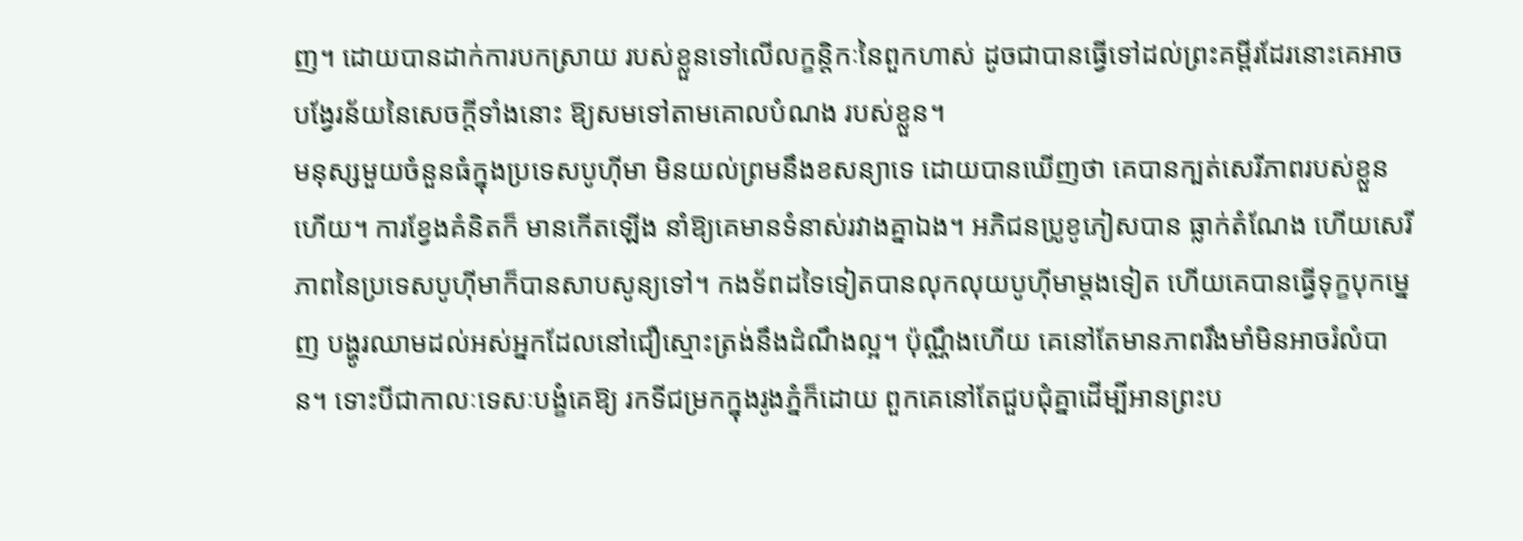ញ។ ដោយបានដាក់ការបកស្រាយ របស់ខ្លួនទៅលើលក្ខន្តិកៈនៃពួកហាស់ ដូចជាបានធ្វើទៅដល់ព្រះគម្ពីរដែរនោះគេអាចបង្វែរន័យនៃសេចក្តីទាំងនោះ ឱ្យសមទៅតាមគោលបំណង របស់ខ្លួន។
មនុស្សមួយចំនួនធំក្នុងប្រទេសបូហ៊ីមា មិនយល់ព្រមនឹងខសន្យាទេ ដោយបានឃើញថា គេបានក្បត់សេរីភាពរបស់ខ្លួនហើយ។ ការខ្វែងគំនិតក៏ មានកើតឡើង នាំឱ្យគេមានទំនាស់រវាងគ្នាឯង។ អភិជនប្រូខូភៀសបាន ធ្លាក់តំណែង ហើយសេរីភាពនៃប្រទេសបូហ៊ីមាក៏បានសាបសូន្យទៅ។ កងទ័ពដទៃទៀតបានលុកលុយបូហ៊ីមាម្តងទៀត ហើយគេបានធ្វើទុក្ខបុកម្នេញ បង្ហូរឈាមដល់អស់អ្នកដែលនៅជឿស្មោះត្រង់នឹងដំណឹងល្អ។ ប៉ុណ្ណឹងហើយ គេនៅតែមានភាពរឹងមាំមិនអាចរំលំបាន។ ទោះបីជាកាលៈទេសៈបង្ខំគេឱ្យ រកទីជម្រកក្នុងរូងភ្នំក៏ដោយ ពួកគេនៅតែជួបជុំគ្នាដើម្បីអានព្រះប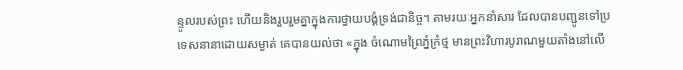ន្ទូលរបស់ព្រះ ហើយនិងរួបរួមគ្នាក្នុងការថ្វាយបង្គំទ្រង់ជានិច្ច។ តាមរយៈអ្នកនាំសារ ដែលបានបញ្ជូនទៅប្រទេសនានាដោយសម្ងាត់ គេបានយល់ថា «ក្នុង ចំណោមព្រៃភ្នំក្រំថ្ម មានព្រះវិហារបូរាណមួយតាំងនៅលើ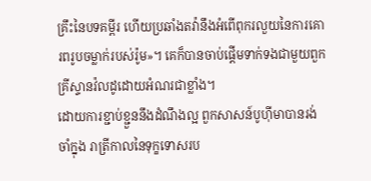គ្រឹះនៃបទគម្ពីរ ហើយប្រឆាំងតវ៉ានឹងអំពើពុករលួយនៃការគោរពរូបចម្លាក់របស់រ៉ូម»។ គេក៏បានចាប់ផ្តើមទាក់ទងជាមួយពួកគ្រីស្ទានវ៉លដូដោយអំណរជាខ្លាំង។
ដោយការខ្ជាប់ខ្ជួននឹងដំណឹងល្អ ពួកសាសន៍បូហ៊ីមាបានរង់ចាំក្នុង រាត្រីកាលនៃទុក្ខទោសរប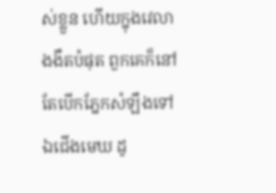ស់ខ្លួន ហើយក្នុងវេលាងងឹតបំផុត ពួកគេក៏នៅតែបើកភ្នែកសំឡឹងទៅឯជើងមេឃ ដូ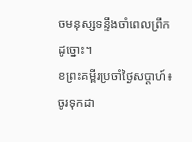ចមនុស្សទន្ទឹងចាំពេលព្រឹកដូច្នោះ។
ខព្រះគម្ពីរប្រចាំថ្ងៃសប្តាហ៍៖ ចូរទុកដា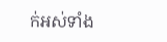ក់អស់ទាំង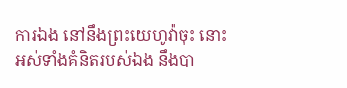ការឯង នៅនឹងព្រះយេហូវ៉ាចុះ នោះអស់ទាំងគំនិតរបស់ឯង នឹងបា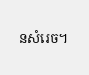នសំរេច។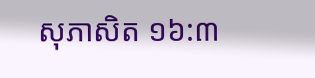សុភាសិត ១៦:៣